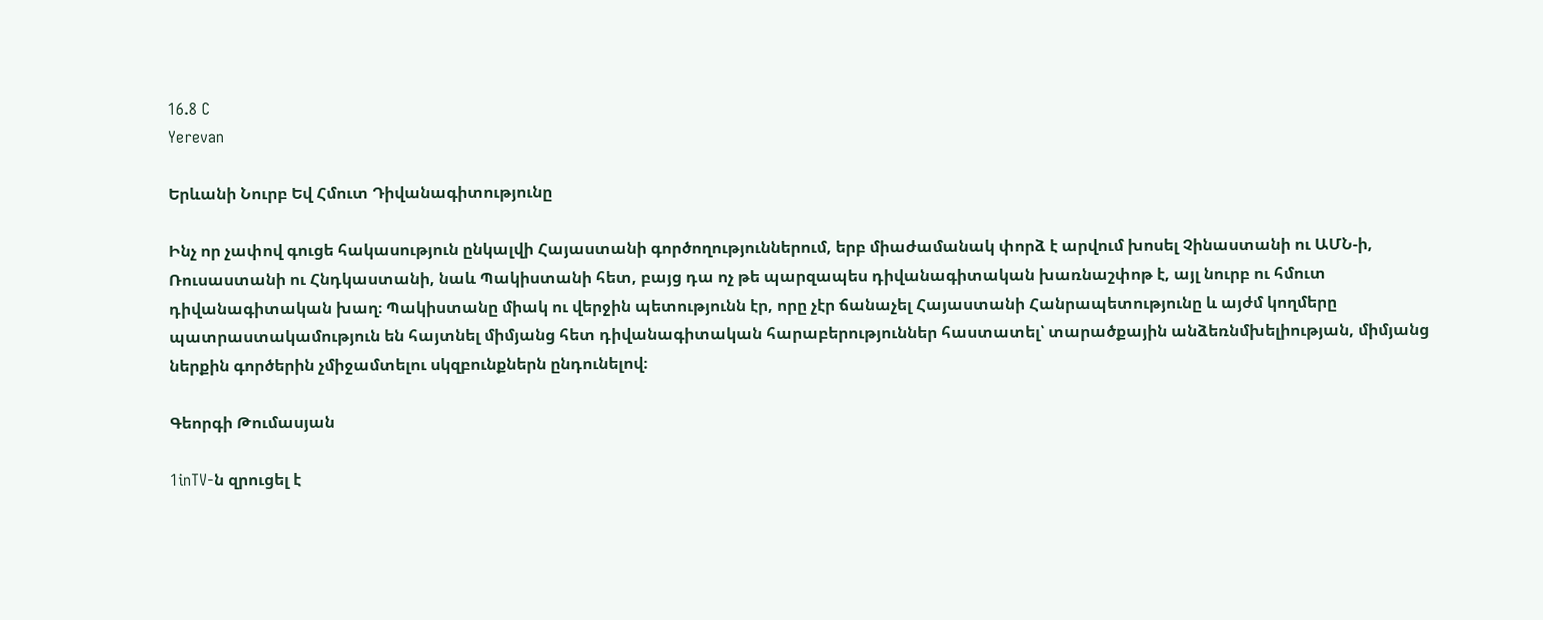16.8 C
Yerevan

Երևանի Նուրբ Եվ Հմուտ Դիվանագիտությունը

Ինչ որ չափով գուցե հակասություն ընկալվի Հայաստանի գործողություններում, երբ միաժամանակ փորձ է արվում խոսել Չինաստանի ու ԱՄՆ‑ի, Ռուսաստանի ու Հնդկաստանի, նաև Պակիստանի հետ, բայց դա ոչ թե պարզապես դիվանագիտական խառնաշփոթ է, այլ նուրբ ու հմուտ դիվանագիտական խաղ։ Պակիստանը միակ ու վերջին պետությունն էր, որը չէր ճանաչել Հայաստանի Հանրապետությունը և այժմ կողմերը պատրաստակամություն են հայտնել միմյանց հետ դիվանագիտական հարաբերություններ հաստատել՝ տարածքային անձեռնմխելիության, միմյանց ներքին գործերին չմիջամտելու սկզբունքներն ընդունելով։

Գեորգի Թումասյան

1inTV‑ն զրուցել է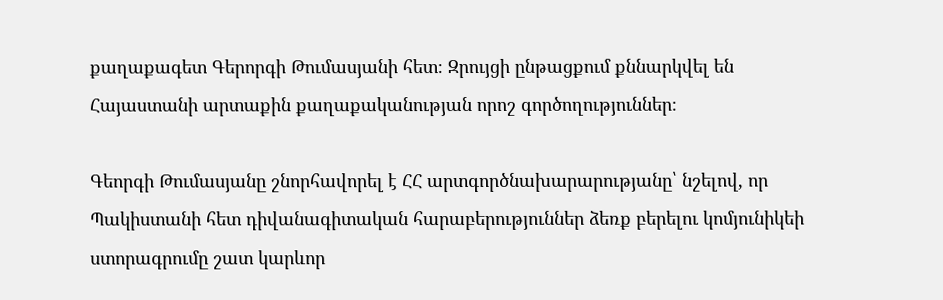քաղաքագետ Գերորգի Թումասյանի հետ։ Զրույցի ընթացքում քննարկվել են Հայաստանի արտաքին քաղաքականության որոշ գործողություններ։

Գեորգի Թումասյանը շնորհավորել է ՀՀ արտգործնախարարությանը՝ նշելով, որ Պակիստանի հետ դիվանագիտական հարաբերություններ ձեռք բերելու կոմյունիկեի ստորագրումը շատ կարևոր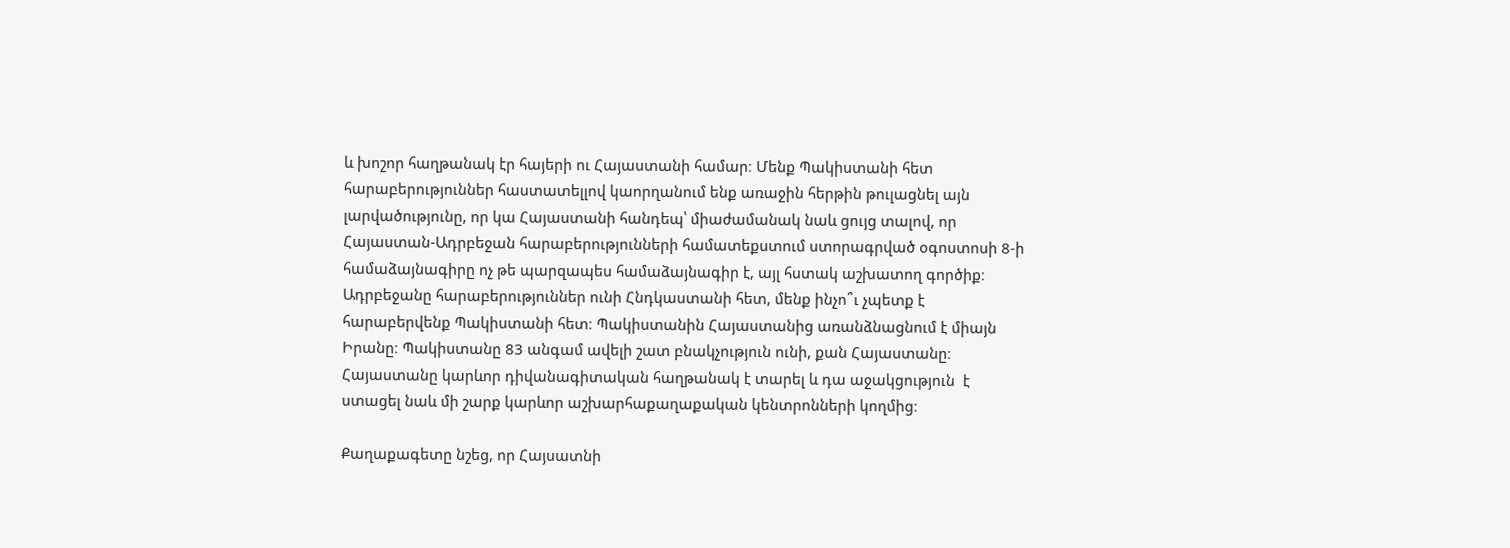և խոշոր հաղթանակ էր հայերի ու Հայաստանի համար։ Մենք Պակիստանի հետ հարաբերություններ հաստատելլով կաորղանում ենք առաջին հերթին թուլացնել այն լարվածությունը, որ կա Հայաստանի հանդեպ՝ միաժամանակ նաև ցույց տալով, որ Հայաստան-Ադրբեջան հարաբերությունների համատեքստում ստորագրված օգոստոսի 8‑ի համաձայնագիրը ոչ թե պարզապես համաձայնագիր է, այլ հստակ աշխատող գործիք։ Ադրբեջանը հարաբերություններ ունի Հնդկաստանի հետ, մենք ինչո՞ւ չպետք է հարաբերվենք Պակիստանի հետ։ Պակիստանին Հայաստանից առանձնացնում է միայն Իրանը։ Պակիստանը 83 անգամ ավելի շատ բնակչություն ունի, քան Հայաստանը։ Հայաստանը կարևոր դիվանագիտական հաղթանակ է տարել և դա աջակցություն  է ստացել նաև մի շարք կարևոր աշխարհաքաղաքական կենտրոնների կողմից։

Քաղաքագետը նշեց, որ Հայսատնի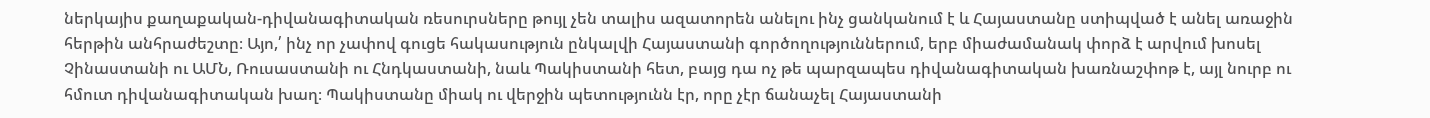ներկայիս քաղաքական-դիվանագիտական ռեսուրսները թույլ չեն տալիս ազատորեն անելու ինչ ցանկանում է և Հայաստանը ստիպված է անել առաջին հերթին անհրաժեշտը։ Այո,՛ ինչ որ չափով գուցե հակասություն ընկալվի Հայաստանի գործողություններում, երբ միաժամանակ փորձ է արվում խոսել Չինաստանի ու ԱՄՆ, Ռուսաստանի ու Հնդկաստանի, նաև Պակիստանի հետ, բայց դա ոչ թե պարզապես դիվանագիտական խառնաշփոթ է, այլ նուրբ ու հմուտ դիվանագիտական խաղ։ Պակիստանը միակ ու վերջին պետությունն էր, որը չէր ճանաչել Հայաստանի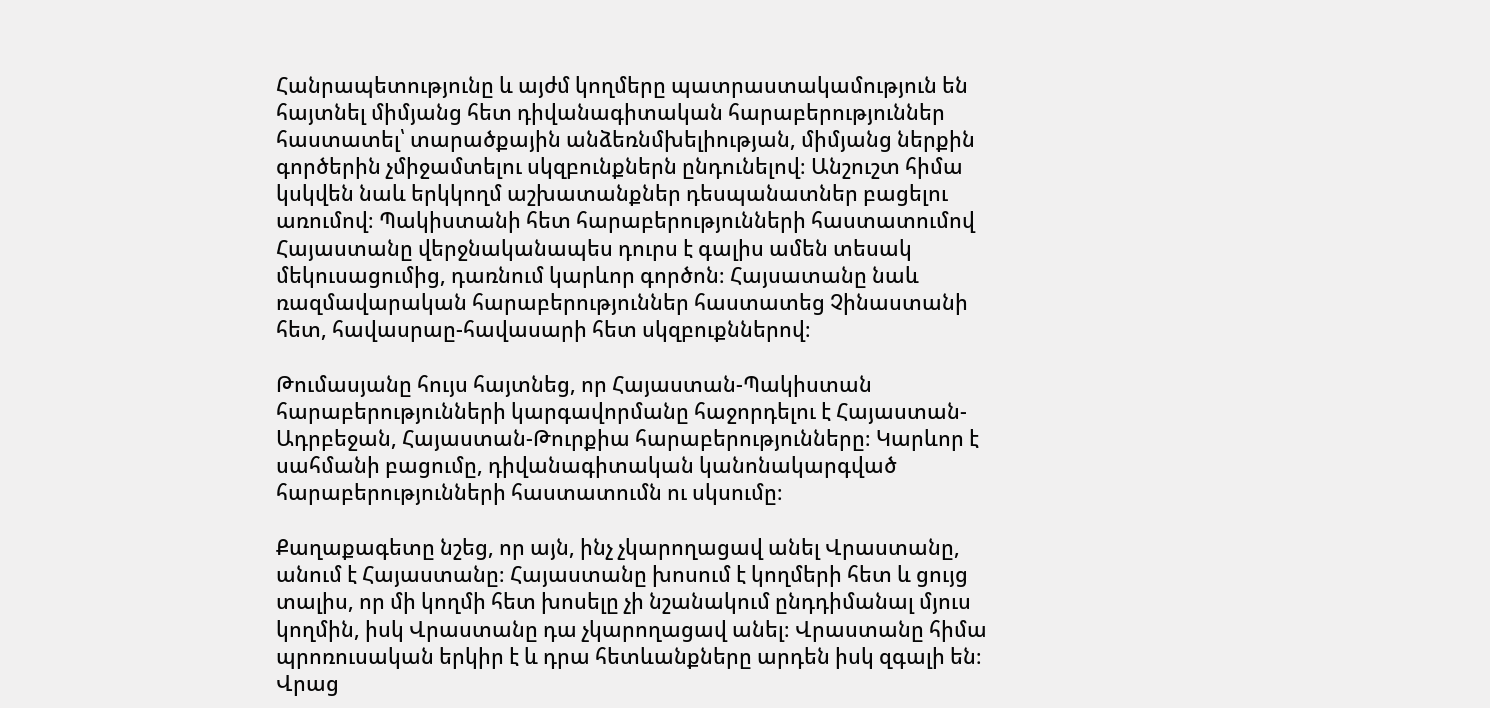Հանրապետությունը և այժմ կողմերը պատրաստակամություն են հայտնել միմյանց հետ դիվանագիտական հարաբերություններ հաստատել՝ տարածքային անձեռնմխելիության, միմյանց ներքին գործերին չմիջամտելու սկզբունքներն ընդունելով։ Անշուշտ հիմա կսկվեն նաև երկկողմ աշխատանքներ դեսպանատներ բացելու առումով։ Պակիստանի հետ հարաբերությունների հաստատումով Հայաստանը վերջնականապես դուրս է գալիս ամեն տեսակ մեկուսացումից, դառնում կարևոր գործոն։ Հայսատանը նաև ռազմավարական հարաբերություններ հաստատեց Չինաստանի հետ, հավասրաը-հավասարի հետ սկզբուքններով։

Թումասյանը հույս հայտնեց, որ Հայաստան-Պակիստան հարաբերությունների կարգավորմանը հաջորդելու է Հայաստան-Ադրբեջան, Հայաստան-Թուրքիա հարաբերությունները։ Կարևոր է սահմանի բացումը, դիվանագիտական կանոնակարգված հարաբերությունների հաստատումն ու սկսումը։

Քաղաքագետը նշեց, որ այն, ինչ չկարողացավ անել Վրաստանը, անում է Հայաստանը։ Հայաստանը խոսում է կողմերի հետ և ցույց տալիս, որ մի կողմի հետ խոսելը չի նշանակում ընդդիմանալ մյուս կողմին, իսկ Վրաստանը դա չկարողացավ անել։ Վրաստանը հիմա պրոռուսական երկիր է և դրա հետևանքները արդեն իսկ զգալի են։ Վրաց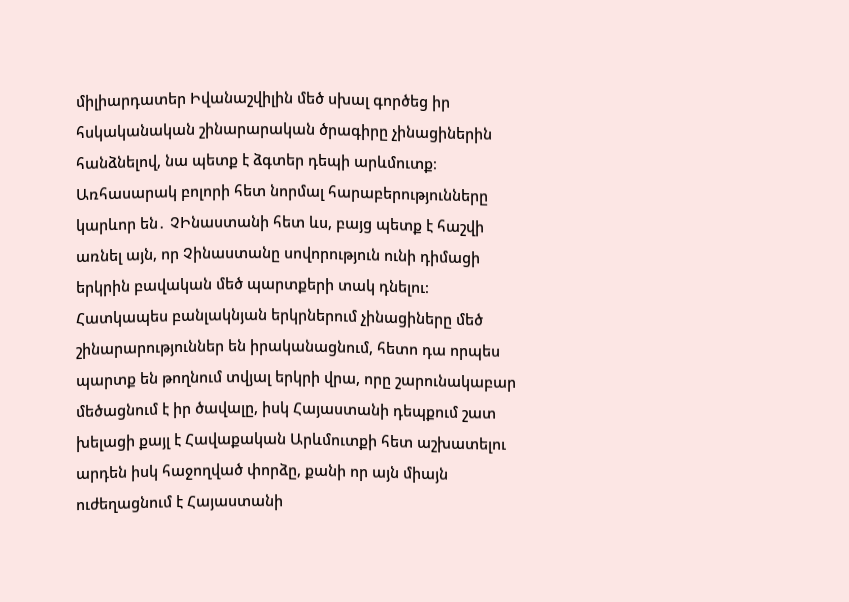միլիարդատեր Իվանաշվիլին մեծ սխալ գործեց իր հսկականական շինարարական ծրագիրը չինացիներին հանձնելով, նա պետք է ձգտեր դեպի արևմուտք։ Առհասարակ բոլորի հետ նորմալ հարաբերությունները կարևոր են․ ՉԻնաստանի հետ ևս, բայց պետք է հաշվի առնել այն, որ Չինաստանը սովորություն ունի դիմացի երկրին բավական մեծ պարտքերի տակ դնելու։ Հատկապես բանլակնյան երկրներում չինացիները մեծ շինարարություններ են իրականացնում, հետո դա որպես պարտք են թողնում տվյալ երկրի վրա, որը շարունակաբար մեծացնում է իր ծավալը, իսկ Հայաստանի դեպքում շատ խելացի քայլ է Հավաքական Արևմուտքի հետ աշխատելու արդեն իսկ հաջողված փորձը, քանի որ այն միայն ուժեղացնում է Հայաստանի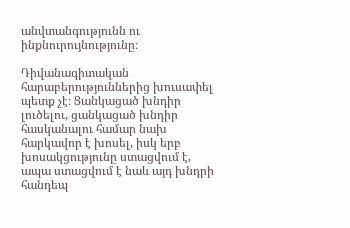անվտանգությունն ու ինքնուրույնությունը։

Դիվանագիտական հարաբերություններից խուսափել պետք չէ։ Ցանկացած խնդիր լուծելու, ցանկացած խնդիր հասկանալու համար նախ հարկավոր է խոսել, իսկ երբ խոսակցությունը ստացվում է, ապա ստացվում է նաև այդ խնդրի հանդեպ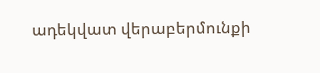ադեկվատ վերաբերմունքի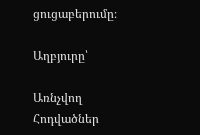ցուցաբերումը։

Աղբյուրը՝

Առնչվող Հոդվածներ